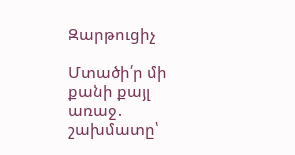Զարթուցիչ

Մտածի՛ր մի քանի քայլ առաջ․ շախմատը՝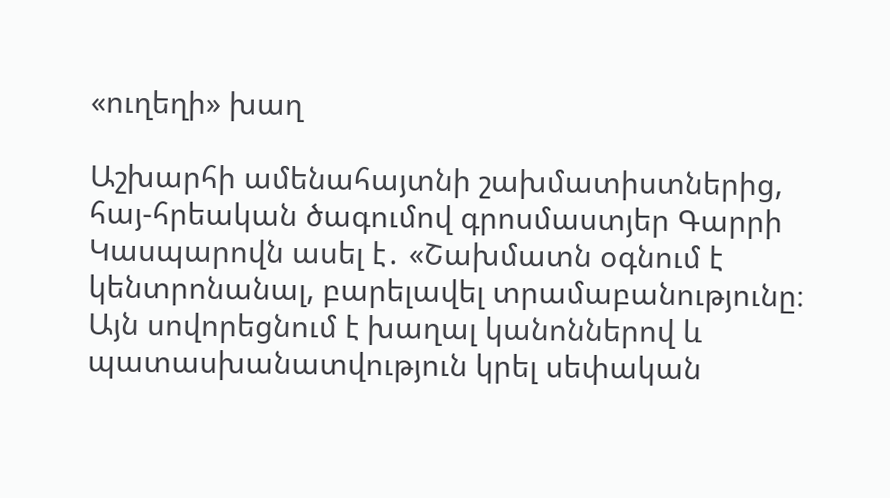«ուղեղի» խաղ

Աշխարհի ամենահայտնի շախմատիստներից, հայ-հրեական ծագումով գրոսմաստյեր Գարրի Կասպարովն ասել է․ «Շախմատն օգնում է կենտրոնանալ, բարելավել տրամաբանությունը։ Այն սովորեցնում է խաղալ կանոններով և պատասխանատվություն կրել սեփական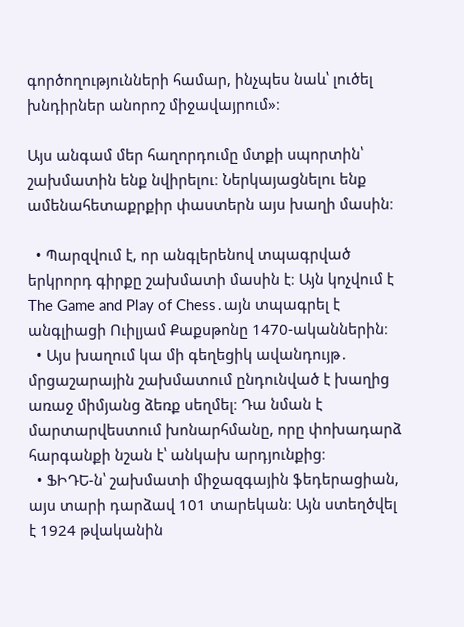գործողությունների համար, ինչպես նաև՝ լուծել խնդիրներ անորոշ միջավայրում»։

Այս անգամ մեր հաղորդումը մտքի սպորտին՝ շախմատին ենք նվիրելու։ Ներկայացնելու ենք ամենահետաքրքիր փաստերն այս խաղի մասին։

  • Պարզվում է, որ անգլերենով տպագրված երկրորդ գիրքը շախմատի մասին է։ Այն կոչվում է The Game and Play of Chess․այն տպագրել է անգլիացի Ուիլյամ Քաքսթոնը 1470-ականներին։
  • Այս խաղում կա մի գեղեցիկ ավանդույթ․ մրցաշարային շախմատում ընդունված է խաղից առաջ միմյանց ձեռք սեղմել։ Դա նման է մարտարվեստում խոնարհմանը, որը փոխադարձ հարգանքի նշան է՝ անկախ արդյունքից։
  • ՖԻԴԵ-ն՝ շախմատի միջազգային ֆեդերացիան, այս տարի դարձավ 101 տարեկան։ Այն ստեղծվել է 1924 թվականին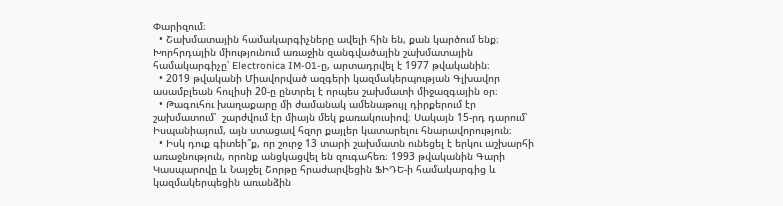Փարիզում։
  • Շախմատային համակարգիչները ավելի հին են, քան կարծում ենք։ Խորհրդային միությունում առաջին զանգվածային շախմատային համակարգիչը՝ Electronica IM-01-ը, արտադրվել է 1977 թվականին։
  • 2019 թվականի Միավորված ազգերի կազմակերպության Գլխավոր ասամբլեան հուլիսի 20-ը ընտրել է որպես շախմատի միջազգային օր։
  • Թագուհու խաղաքարը մի ժամանակ ամենաթույլ դիրքերում էր շախմատում՝  շարժվում էր միայն մեկ քառակուսիով։ Սակայն 15-րդ դարում՝ Իսպանիայում, այն ստացավ հզոր քայլեր կատարելու հնարավորություն։
  • Իսկ դուք գիտեի՞ք, որ շուրջ 13 տարի շախմատն ունեցել է երկու աշխարհի առաջնություն, որոնք անցկացվել են զուգահեռ։ 1993 թվականին Գարի Կասպարովը և Նայջել Շորթը հրաժարվեցին ՖԻԴԵ-ի համակարգից և կազմակերպեցին առանձին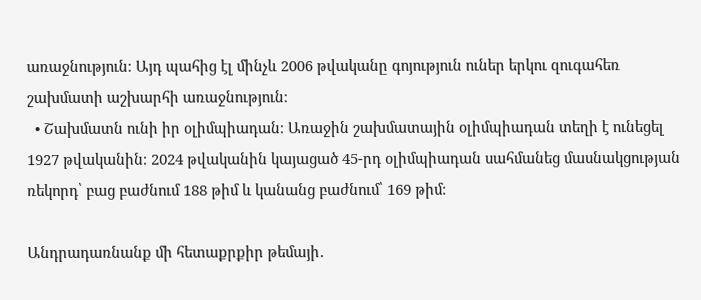առաջնություն։ Այդ պահից էլ մինչև 2006 թվականը գոյություն ուներ երկու զուգահեռ շախմատի աշխարհի առաջնություն։
  • Շախմատն ունի իր օլիմպիադան։ Առաջին շախմատային օլիմպիադան տեղի է ունեցել 1927 թվականին։ 2024 թվականին կայացած 45-րդ օլիմպիադան սահմանեց մասնակցության ռեկորդ՝ բաց բաժնում 188 թիմ և կանանց բաժնում՝ 169 թիմ։

Անդրադառնանք մի հետաքրքիր թեմայի․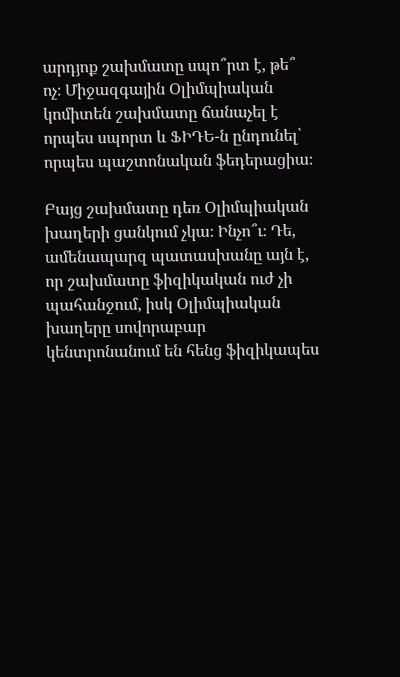արդյոք շախմատը սպո՞րտ է, թե՞ ոչ։ Միջազգային Օլիմպիական կոմիտեն շախմատը ճանաչել է որպես սպորտ և ՖԻԴԵ-ն ընդունել՝ որպես պաշտոնական ֆեդերացիա։

Բայց շախմատը դեռ Օլիմպիական խաղերի ցանկում չկա։ Ինչո՞ւ։ Դե, ամենապարզ պատասխանը այն է, որ շախմատը ֆիզիկական ուժ չի պահանջում, իսկ Օլիմպիական խաղերը սովորաբար կենտրոնանում են հենց ֆիզիկապես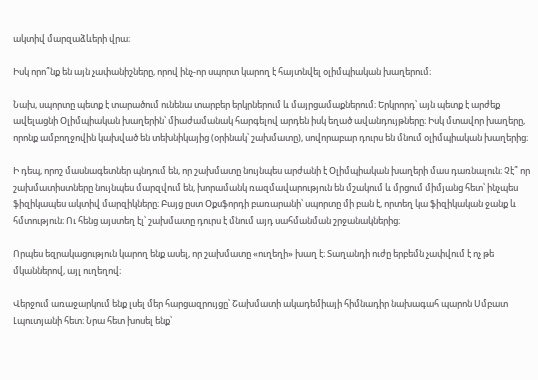ակտիվ մարզաձևերի վրա։

Իսկ որո՞նք են այն չափանիշները, որով ինչ-որ սպորտ կարող է հայտնվել օլիմպիական խաղերում։

Նախ, սպորտը պետք է տարածում ունենա տարբեր երկրներում և մայրցամաքներում։ Երկրորդ՝ այն պետք է արժեք ավելացնի Օլիմպիական խաղերին՝ միաժամանակ հարգելով արդեն իսկ եղած ավանդույթները։ Իսկ մտավոր խաղերը, որոնք ամբողջովին կախված են տեխնիկայից (օրինակ՝ շախմատը), սովորաբար դուրս են մնում օլիմպիական խաղերից։

Ի դեպ, որոշ մասնագետներ պնդում են, որ շախմատը նույնպես արժանի է Օլիմպիական խաղերի մաս դառնալուն։ Չէ՞ որ շախմատիստները նույնպես մարզվում են, խորամանկ ռազմավարություն են մշակում և մրցում միմյանց հետ՝ ինչպես ֆիզիկապես ակտիվ մարզիկները։ Բայց ըստ Օքսֆորդի բառարանի՝ սպորտը մի բան է, որտեղ կա ֆիզիկական ջանք և հմտություն։ Ու հենց այստեղ էլ՝ շախմատը դուրս է մնում այդ սահմանման շրջանակներից։

Որպես եզրակացություն կարող ենք ասել, որ շախմատը «ուղեղի» խաղ է։ Տաղանդի ուժը երբեմն չափվում է ոչ թե մկաններով, այլ ուղեղով։

Վերջում առաջարկում ենք լսել մեր հարցազրույցը՝ Շախմատի ակադեմիայի հիմնադիր նախագահ պարոն Սմբատ Լպուտյանի հետ։ Նրա հետ խոսել ենք՝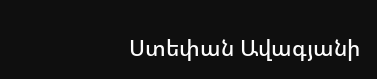Ստեփան Ավագյանի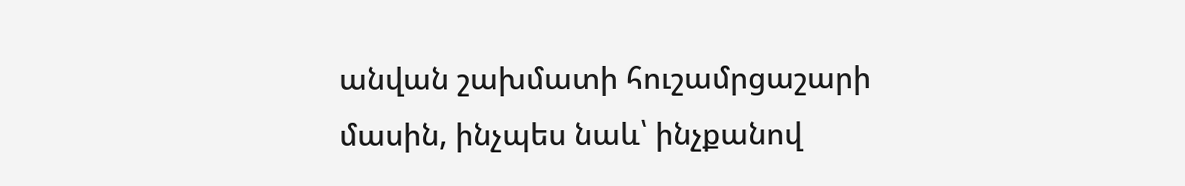անվան շախմատի հուշամրցաշարի մասին, ինչպես նաև՝ ինչքանով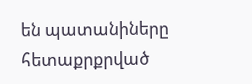են պատանիները հետաքրքրված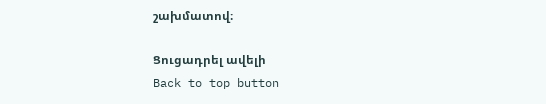շախմատով։

Ցուցադրել ավելի
Back to top button